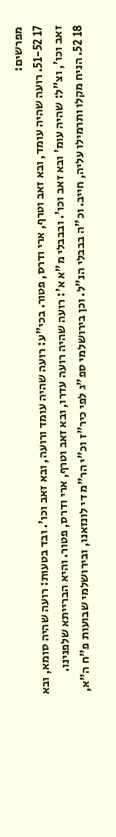מפרשים:
17 51-52. רועה שהיה עומד, ובא זאב וטרף, ארי ודרס, פטור. בכי"ע: רועה שהיה עומד ורועה, ובא זאב וכו'. ובד בטעות: רועה שהיה סומא, ובא זאב וכו', וצ"ל: שהיה עומ' ובא זאב וכו'. ובבבלי מ"א א': רועה שהיה רועה עדרו, ובא זאב וטרף, ארי ודרס, פטור. והיא הברייתא שלפנינו.
18 52. הניח מקלו ותרמילו עליה, חייב. וכ"ה בבבלי הנ"ל. וכן בירושלמי ספ"ג לפי כיר"ז וכ"י הר"מ די לונזאנו, ובירושלמי שבועות פ"ח ה"א,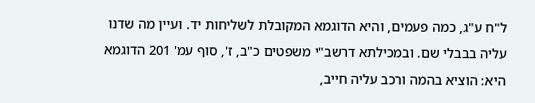ל"ח ע"ג, כמה פעמים, והיא הדוגמא המקובלת לשליחות יד. ועיין מה שדנו עליה בבבלי שם. ובמכילתא דרשב"י משפטים כ"ב, ז', סוף עמ' 201 הדוגמא היא: הוציא בהמה ורכב עליה חייב,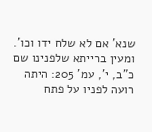שנא' אם לא שלח ידו וכו'. ומעין ברייתא שלפנינו שם כ"ב, י', עמ' 205: היתה רועה לפניו על פתח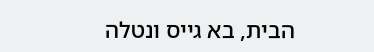הבית, בא גייס ונטלה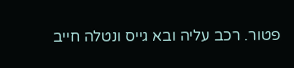פטור. רכב עליה ובא גייס ונטלה חייב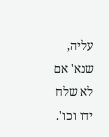עליה, שנא' אם לא שלח ידו וכו'.